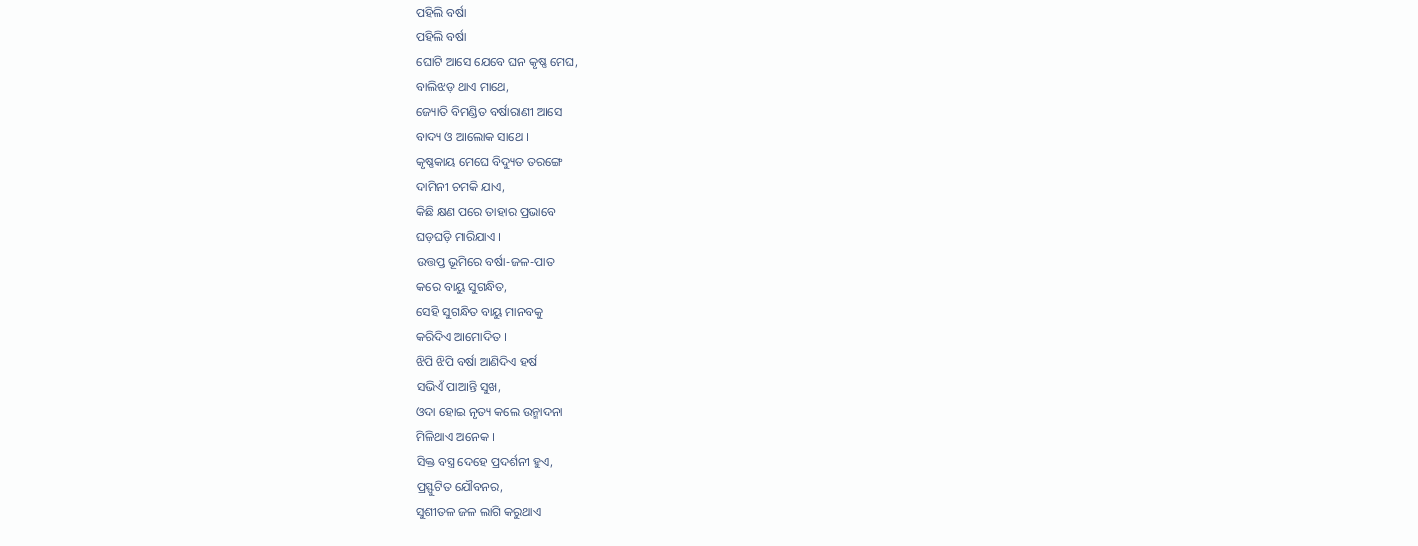ପହିଲି ବର୍ଷା
ପହିଲି ବର୍ଷା
ଘୋଟି ଆସେ ଯେବେ ଘନ କୃଷ୍ଣ ମେଘ,
ବାଲିଝଡ଼ ଥାଏ ମାଥେ,
ଜ୍ୟୋତି ବିମଣ୍ଡିତ ବର୍ଷାରାଣୀ ଆସେ
ବାଦ୍ୟ ଓ ଆଲୋକ ସାଥେ ।
କୃଷ୍ଣକାୟ ମେଘେ ବିଦ୍ୟୁତ ତରଙ୍ଗେ
ଦାମିନୀ ଚମକି ଯାଏ,
କିଛି କ୍ଷଣ ପରେ ତାହାର ପ୍ରଭାବେ
ଘଡ଼ଘଡ଼ି ମାରିଯାଏ ।
ଉତ୍ତପ୍ତ ଭୂମିରେ ବର୍ଷା-ଜଳ-ପାତ
କରେ ବାୟୁ ସୁଗନ୍ଧିତ,
ସେହି ସୁଗନ୍ଧିତ ବାୟୁ ମାନବକୁ
କରିଦିଏ ଆମୋଦିତ ।
ଝିପି ଝିପି ବର୍ଷା ଆଣିଦିଏ ହର୍ଷ
ସଭିଏଁ ପାଆନ୍ତି ସୁଖ,
ଓଦା ହୋଇ ନୃତ୍ୟ କଲେ ଉନ୍ମାଦନା
ମିଳିଥାଏ ଅନେକ ।
ସିକ୍ତ ବସ୍ତ୍ର ଦେହେ ପ୍ରଦର୍ଶନୀ ହୁଏ,
ପ୍ରସ୍ଫୁଟିତ ଯୌବନର,
ସୁଶୀତଳ ଜଳ ଲାଗି କରୁଥାଏ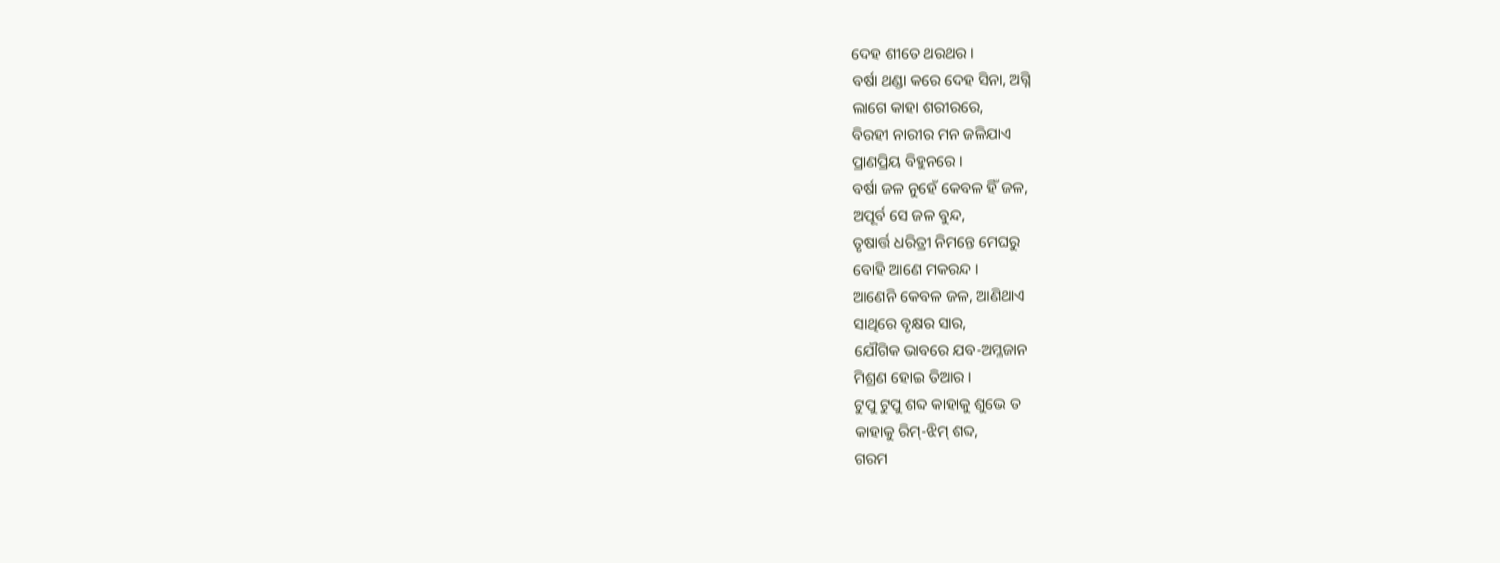ଦେହ ଶୀତେ ଥରଥର ।
ବର୍ଷା ଥଣ୍ଡା କରେ ଦେହ ସିନା, ଅଗ୍ନି
ଲାଗେ କାହା ଶରୀରରେ,
ବିରହୀ ନାରୀର ମନ ଜଳିଯାଏ
ପ୍ରାଣପ୍ରିୟ ବିହୁନରେ ।
ବର୍ଷା ଜଳ ନୁହେଁ କେବଳ ହିଁ ଜଳ,
ଅପୂର୍ବ ସେ ଜଳ ବୁନ୍ଦ,
ତୃଷାର୍ତ୍ତ ଧରିତ୍ରୀ ନିମନ୍ତେ ମେଘରୁ
ବୋହି ଆଣେ ମକରନ୍ଦ ।
ଆଣେନି କେବଳ ଜଳ, ଆଣିଥାଏ
ସାଥିରେ ବୃକ୍ଷର ସାର,
ଯୌଗିକ ଭାବରେ ଯବ-ଅମ୍ଳଜାନ
ମିଶ୍ରଣ ହୋଇ ତିଆର ।
ଟୁପୁ ଟୁପୁ ଶବ୍ଦ କାହାକୁ ଶୁଭେ ତ
କାହାକୁ ରିମ୍-ଝିମ୍ ଶବ୍ଦ,
ଗରମ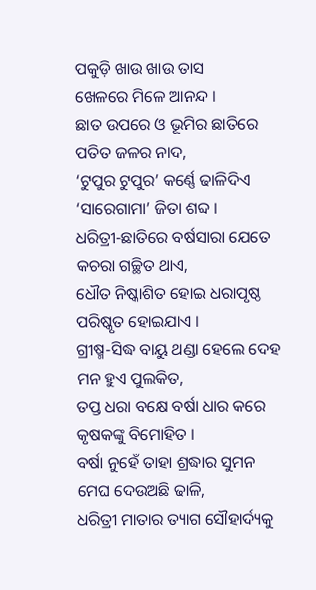ପକୁଡ଼ି ଖାଉ ଖାଉ ତାସ
ଖେଳରେ ମିଳେ ଆନନ୍ଦ ।
ଛାତ ଉପରେ ଓ ଭୂମିର ଛାତିରେ
ପତିତ ଜଳର ନାଦ,
‘ଟୁପୁର ଟୁପୁର’ କର୍ଣ୍ଣେ ଢାଳିଦିଏ
‘ସାରେଗାମା’ ଜିତା ଶବ୍ଦ ।
ଧରିତ୍ରୀ-ଛାତିରେ ବର୍ଷସାରା ଯେତେ
କଚରା ଗଚ୍ଛିତ ଥାଏ,
ଧୌତ ନିଷ୍କାଶିତ ହୋଇ ଧରାପୃଷ୍ଠ
ପରିଷ୍କୃତ ହୋଇଯାଏ ।
ଗ୍ରୀଷ୍ମ-ସିଦ୍ଧ ବାୟୁ ଥଣ୍ଡା ହେଲେ ଦେହ
ମନ ହୁଏ ପୁଲକିତ,
ତପ୍ତ ଧରା ବକ୍ଷେ ବର୍ଷା ଧାର କରେ
କୃଷକଙ୍କୁ ବିମୋହିତ ।
ବର୍ଷା ନୁହେଁ ତାହା ଶ୍ରଦ୍ଧାର ସୁମନ
ମେଘ ଦେଉଅଛି ଢାଳି,
ଧରିତ୍ରୀ ମାତାର ତ୍ୟାଗ ସୌହାର୍ଦ୍ୟକୁ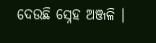ଦେଉଛି ସ୍ନେହ ଅଞ୍ଜଳି ।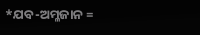*ଯବ-ଅମ୍ଳଜାନ =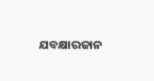ଯବକ୍ଷାରଜାନ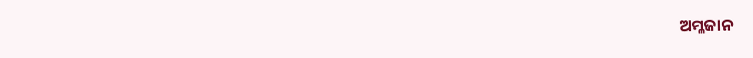ଅମ୍ଳଜାନ